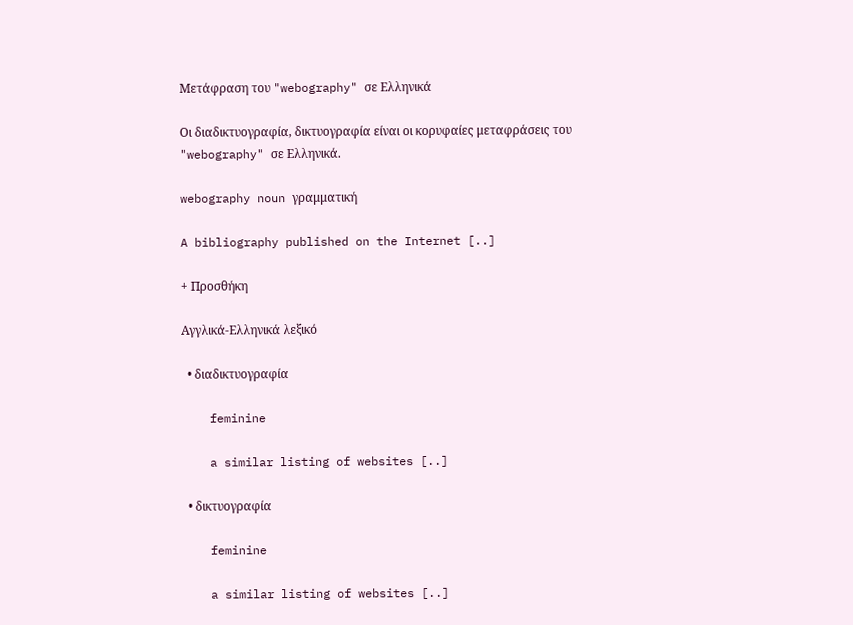Μετάφραση του "webography" σε Ελληνικά

Οι διαδικτυογραφία, δικτυογραφία είναι οι κορυφαίες μεταφράσεις του "webography" σε Ελληνικά.

webography noun γραμματική

A bibliography published on the Internet [..]

+ Προσθήκη

Αγγλικά-Ελληνικά λεξικό

  • διαδικτυογραφία

    feminine

    a similar listing of websites [..]

  • δικτυογραφία

    feminine

    a similar listing of websites [..]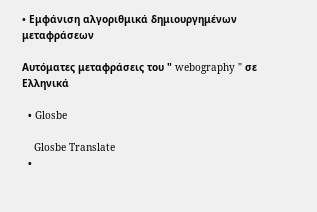• Εμφάνιση αλγοριθμικά δημιουργημένων μεταφράσεων

Αυτόματες μεταφράσεις του " webography " σε Ελληνικά

  • Glosbe

    Glosbe Translate
  •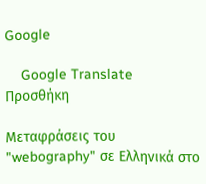Google

    Google Translate
Προσθήκη

Μεταφράσεις του "webography" σε Ελληνικά στο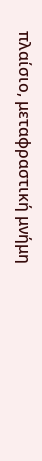πλαίσιο, μεταφραστική μνήμη